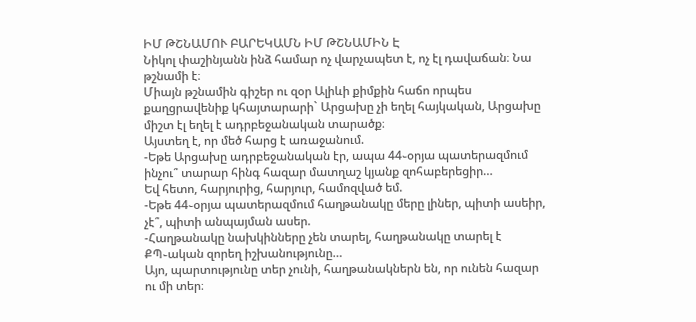ԻՄ ԹՇՆԱՄՈՒ ԲԱՐԵԿԱՄՆ ԻՄ ԹՇՆԱՄԻՆ Է
Նիկոլ փաշինյանն ինձ համար ոչ վարչապետ է, ոչ էլ դավաճան։ Նա թշնամի է։
Միայն թշնամին գիշեր ու զօր Ալիևի քիմքին հաճո որպես քաղցրավենիք կհայտարարի` Արցախը չի եղել հայկական, Արցախը միշտ էլ եղել է ադրբեջանական տարածք։
Այստեղ է, որ մեծ հարց է առաջանում.
-Եթե Արցախը ադրբեջանական էր, ապա 44֊օրյա պատերազմում ինչու՞ տարար հինգ հազար մատղաշ կյանք զոհաբերեցիր…
Եվ հետո, հարյուրից, հարյուր, համոզված եմ.
-Եթե 44֊օրյա պատերազմում հաղթանակը մերը լիներ, պիտի ասեիր, չէ՞, պիտի անպայման ասեր.
-Հաղթանակը նախկինները չեն տարել, հաղթանակը տարել է ՔՊ֊ական զորեղ իշխանությունը…
Այո, պարտությունը տեր չունի, հաղթանակներն են, որ ունեն հազար ու մի տեր։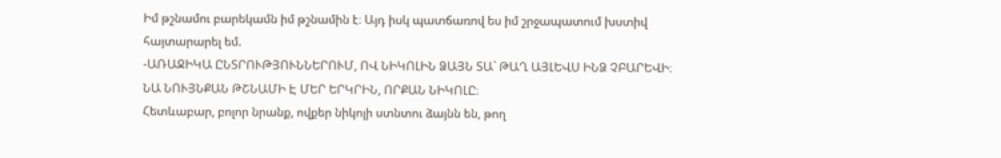Իմ թշնամու բարեկամն իմ թշնամին է։ Այդ իսկ պատճառով ես իմ շրջապատում խստիվ հայտարարել եմ.
-ԱՌԱՋԻԿԱ ԸՆՏՐՈՒԹՅՈՒՆՆԵՐՈՒՄ, ՈՎ ՆԻԿՈԼԻՆ ՁԱՅՆ ՏԱ` ԹԱՂ ԱՅԼԵՎՍ ԻՆՁ ՉԲԱՐԵՎԻ։
ՆԱ ՆՈՒՅՆՔԱՆ ԹՇՆԱՄԻ Է ՄԵՐ ԵՐԿՐԻՆ, ՈՐՔԱՆ ՆԻԿՈԼԸ։
Հետևաբար, բոլոր նրանք, ովքեր նիկոլի ստնտու ձայնն են, թող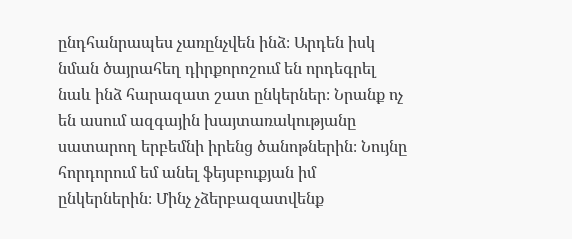ընդհանրապես չառընչվեն ինձ։ Արդեն իսկ նման ծայրահեղ դիրքորոշում են որդեգրել նաև ինձ հարազատ շատ ընկերներ։ Նրանք ոչ են ասում ազգային խայտառակությանը սատարող երբեմնի իրենց ծանոթներին։ Նույնը հորդորում եմ անել ֆեյսբուքյան իմ ընկերներին։ Մինչ չձերբազատվենք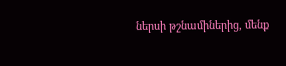ներսի թշնամիներից, մենք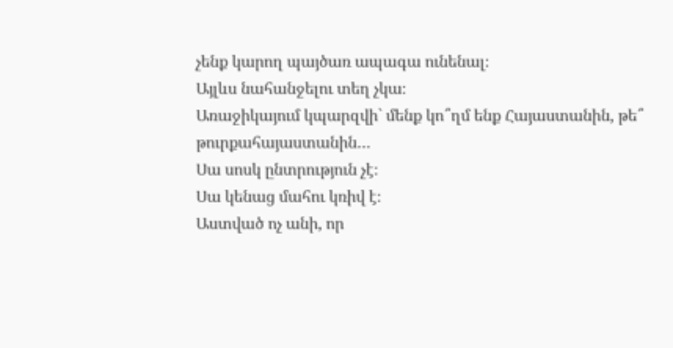չենք կարող պայծառ ապագա ունենալ։
Այլևս նահանջելու տեղ չկա։
Առաջիկայում կպարզվի` մենք կո՞ղմ ենք Հայաստանին, թե՞ թուրքահայաստանին…
Սա սոսկ ընտրություն չէ։
Սա կենաց մահու կռիվ է։
Աստված ոչ անի, որ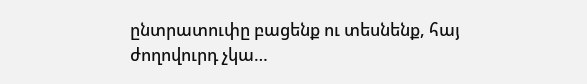ընտրատուփը բացենք ու տեսնենք, հայ ժողովուրդ չկա…